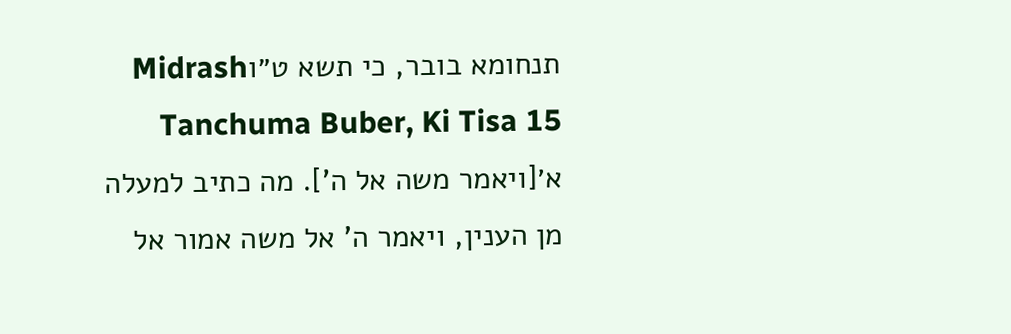תנחומא בובר, כי תשא ט״וMidrash Tanchuma Buber, Ki Tisa 15
א׳[ויאמר משה אל ה']. מה כתיב למעלה מן הענין, ויאמר ה' אל משה אמור אל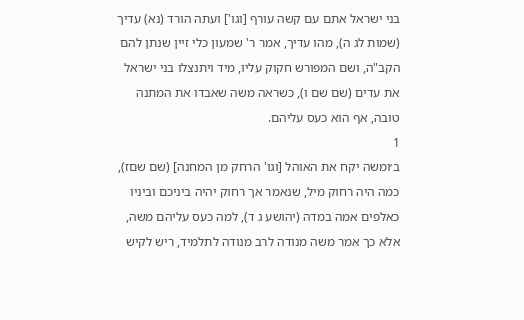בני ישראל אתם עם קשה עורף [וגו'] ועתה הורד (נא) עדיך (שמות לג ה), מהו עדיך, אמר ר' שמעון כלי זיין שנתן להם הקב"ה, ושם המפורש חקוק עליו, מיד ויתנצלו בני ישראל את עדים (שם שם ו), כשראה משה שאבדו את המתנה טובה, אף הוא כעס עליהם.
1
ב׳ומשה יקח את האוהל [וגו' הרחק מן המחנה] (שם שםז), כמה היה רחוק מיל, שנאמר אך רחוק יהיה ביניכם וביניו כאלפים אמה במדה (יהושע ג ד), למה כעס עליהם משה, אלא כך אמר משה מנודה לרב מנודה לתלמיד, ריש לקיש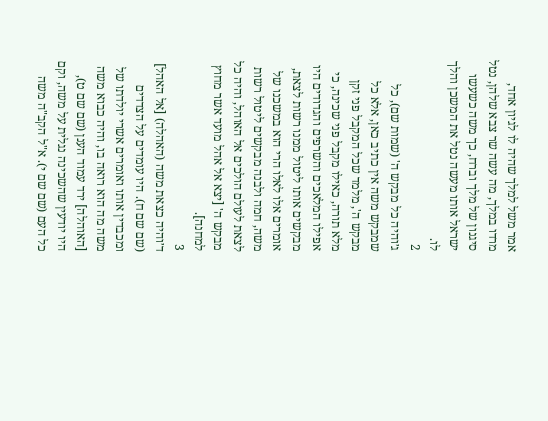אמר משל למלך שהיה לו לגיון אחד, מרדו במלך, מה עשה שר צבא שלהן, נטל סיגנון של מלך וברח, כך משה כשעשו ישראל אותו מעשה נטל את המשכן והלך לו.
2
ג׳והיה כל מבקש ה' (שמות שם), כל שמבקש משה אין כתיב כאן, אלא כל מבקש ה', מלמד שכל המקבל פני זקן מלא תורה, כאילו מקבל פני שכינה, כי אפילו המלאכים והשרפים והגדודים היו מבקשים אותו ליטול ממנו רשות לצאת, אומרים אלו לאלו הרי הוא במשכנו של משה, חמה ולבנה מבקשים ליטול רשות לצאת לעולם הולכים אל האוהל, והיה כל מבקש ה' [יצא אל אהל מועד אשר מחוץ למחנה].
3
ד׳והיה כצאת משה (האהלה) [אל האהל] (שם שם ח). היו עומדים על הצדדים ומכבדין אותו ואומרים אשרי יולדתו של משה מה הוא רואה בו, והיה כבוא משה [האוהלה] ירד עמוד הענן (שם שם ט), היו יודעין שהשכינה נגלית על משה, וקם כל העם (שם שם י). א"ל הקב"ה משה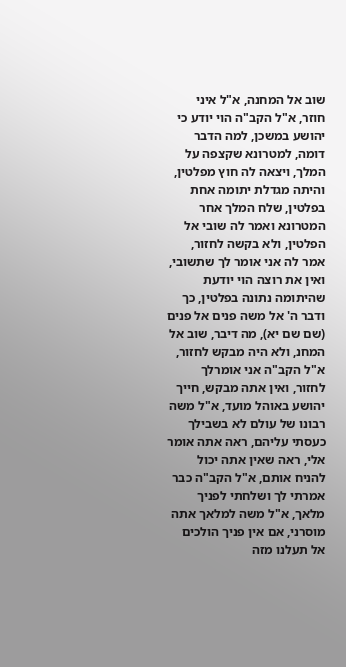שוב אל המחנה, א"ל איני חוזר, א"ל הקב"ה הוי יודע כי יהושע במשכן, למה הדבר דומה, למטרונא שקצפה על המלך, ויצאה לה חוץ מפלטין, והיתה מגדלת יתומה אחת בפלטין, שלח המלך אחר המטרונא ואמר לה שובי אל הפלטין, ולא בקשה לחזור, אמר לה אני אומר לך שתשובי, ואין את רוצה הוי יודעת שהיתומה נתונה בפלטין, כך ודבר ה' אל משה פנים אל פנים (שם שם יא), מה דיבר, שוב אל המחנ, ולא היה מבקש לחזור, א"ל הקב"ה אני אומרלך לחזור, ואין אתה מבקש, חייך יהושע באוהל מועד, א"ל משה רבונו של עולם לא בשבילך כעסתי עליהם, ראה אתה אומר אלי, ראה שאין אתה יכול להניח אותם, א"ל הקב"ה כבר אמרתי לך ושלחתי לפניך מלאך, א"ל משה למלאך אתה מוסרני, אם אין פניך הולכים אל תעלנו מזה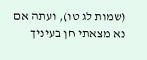(שמות לג טו), ועתה אם נא מצאתי חן בעיניך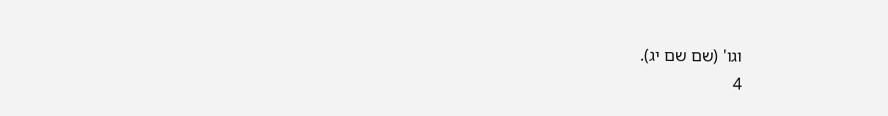וגו' (שם שם יג).
4